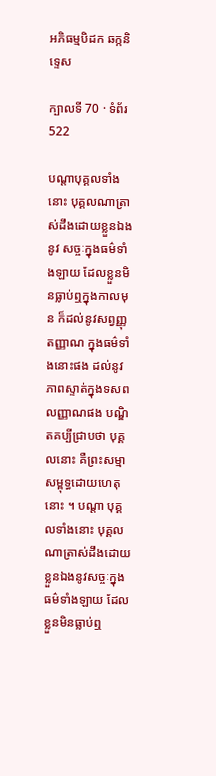អភិធម្មបិដក ឆក្កនិទ្ទេស

ក្បាលទី 70 · ទំព័រ 522

បណ្តាបុគ្គលទាំងនោះ បុគ្គលណាត្រាស់ដឹងដោយខ្លួនឯងនូវ សច្ចៈក្នុងធម៌ទាំងឡាយ ដែលខ្លួនមិនធ្លាប់ឮក្នុងកាលមុន ក៏ដល់នូវសព្វញ្ញុតញ្ញាណ ក្នុងធម៌ទាំងនោះផង ដល់នូវភាពស្ទាត់ក្នុងទសពលញ្ញាណផង បណ្ឌិតគប្បីជ្រាបថា បុគ្គលនោះ គឺព្រះសម្មាសម្ពុទ្ធដោយហេតុនោះ ។ បណ្តា បុគ្គលទាំងនោះ បុគ្គលណាត្រាស់ដឹងដោយខ្លួនឯងនូវសច្ចៈក្នុងធម៌ទាំងឡាយ ដែលខ្លួនមិនធ្លាប់ឮ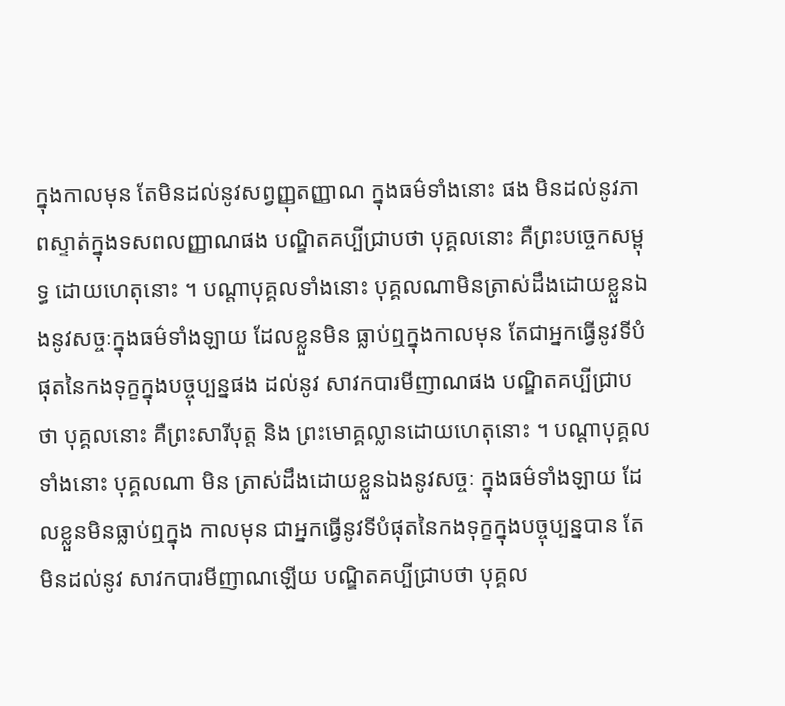ក្នុងកាលមុន តែមិនដល់នូវសព្វញ្ញុតញ្ញាណ ក្នុងធម៌ទាំងនោះ ផង មិនដល់នូវភាពស្ទាត់ក្នុងទសពលញ្ញាណផង បណ្ឌិតគប្បីជ្រាបថា បុគ្គលនោះ គឺព្រះបច្ចេកសម្ពុទ្ធ ដោយហេតុនោះ ។ បណ្តាបុគ្គលទាំងនោះ បុគ្គលណាមិនត្រាស់ដឹងដោយខ្លួនឯងនូវសច្ចៈក្នុងធម៌ទាំងឡាយ ដែលខ្លួនមិន ធ្លាប់ឮក្នុងកាលមុន តែជាអ្នកធ្វើនូវទីបំផុតនៃកងទុក្ខក្នុងបច្ចុប្បន្នផង ដល់នូវ សាវកបារមីញាណផង បណ្ឌិតគប្បីជ្រាបថា បុគ្គលនោះ គឺព្រះសារីបុត្ត និង ព្រះមោគ្គល្លានដោយហេតុនោះ ។ បណ្តាបុគ្គលទាំងនោះ បុគ្គលណា មិន ត្រាស់ដឹងដោយខ្លួនឯងនូវសច្ចៈ ក្នុងធម៌ទាំងឡាយ ដែលខ្លួនមិនធ្លាប់ឮក្នុង កាលមុន ជាអ្នកធ្វើនូវទីបំផុតនៃកងទុក្ខក្នុងបច្ចុប្បន្នបាន តែមិនដល់នូវ សាវកបារមីញាណឡើយ បណ្ឌិតគប្បីជ្រាបថា បុគ្គល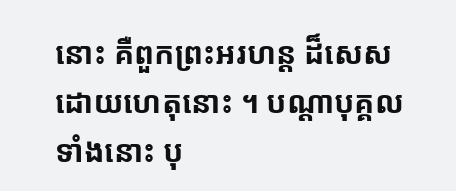នោះ គឺពួកព្រះអរហន្ត ដ៏សេស ដោយហេតុនោះ ។ បណ្តាបុគ្គលទាំងនោះ បុ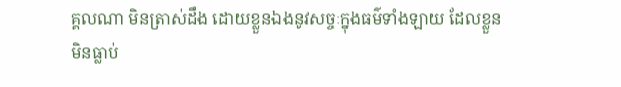គ្គលណា មិនត្រាស់ដឹង ដោយខ្លួនឯងនូវសច្ចៈក្នុងធម៌ទាំងឡាយ ដែលខ្លួនមិនធ្លាប់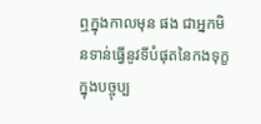ឮក្នុងកាលមុន ផង ជាអ្នកមិនទាន់ធ្វើនូវទីបំផុតនៃកងទុក្ខក្នុងបច្ចុប្ប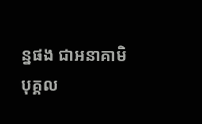ន្នផង ជាអនាគាមិបុគ្គល